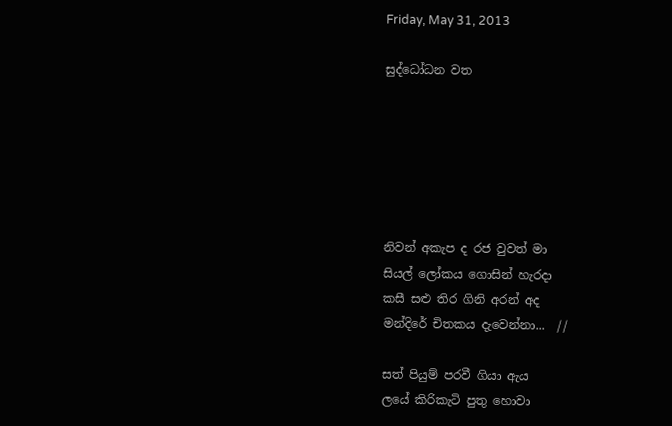Friday, May 31, 2013

සුද්ධෝධන වත






නිවන් අකැප ද රජ වුවත් මා
සියල් ලෝකය ගොසින් හැරදා
කසී සළු තිර ගිනි අරන් අද
මන්දිරේ චිතකය දැවෙන්නා...  //

සත් පියුම් පරවී ගියා ඇය
ලයේ කිරිකැටි පු‍තු හොවා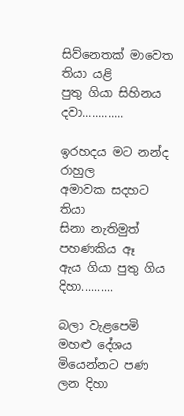සිව්නෙතක් මාවෙත තියා යළි
පුතු ගියා සිහිනය දවා.............

ඉරහදය මට නන්ද රාහුල
අමාවක සදහට තියා
සිනා නැතිමුත් පහණකිය ඈ
ඇය ගියා පුතු ගිය දිහා..........

බලා වැළපෙමි මහළු දේශය
මියෙන්නට පණ ලන දිහා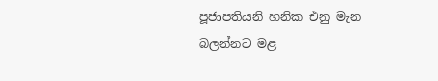පූජාපතියනි හනික එනු මැන
බලන්නට මළ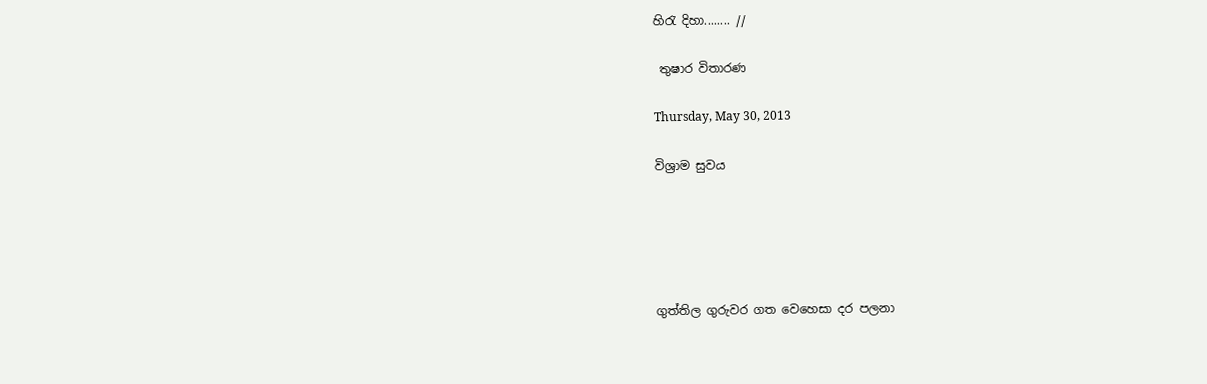හිරැ දිහා........ //

 තුෂාර විතාරණ

Thursday, May 30, 2013

විශ්‍රාම සුවය





ගුත්තිල ගුරුවර ගත වෙහෙසා දර පලනා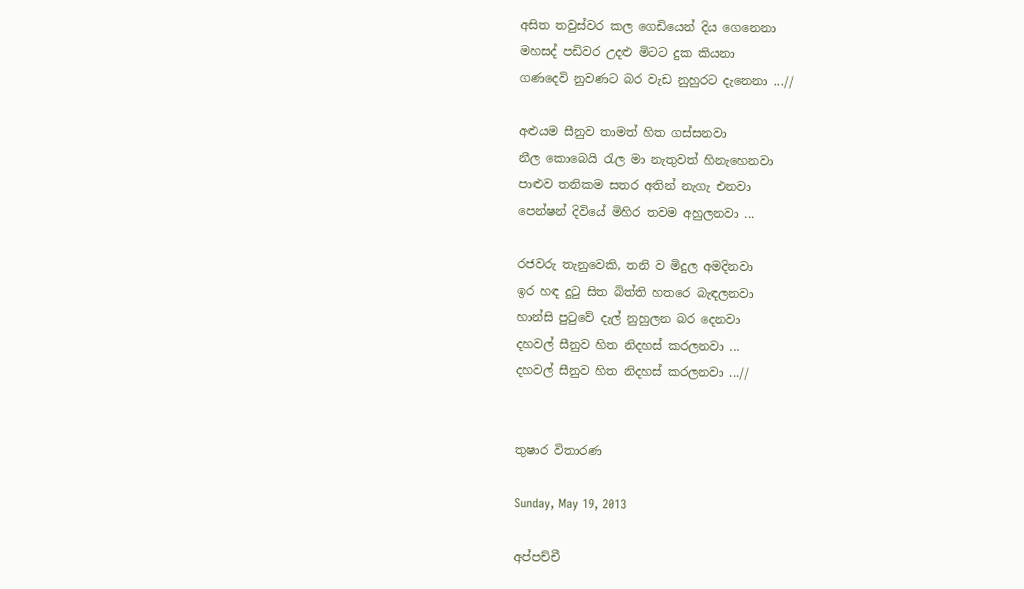අසිත තවුස්වර කල ගෙඩියෙන් දිය ගෙනෙනා
මහසද් පඩිවර උදළු මිටට දුක කියනා
ගණදෙවි නුවණට බර වැඩ නුහුරට දැනෙනා ...//

අළුයම සීනුව තාමත් හිත ගස්සනවා
නීල කොබෙයි රැල මා නැතුවත් හිනැහෙනවා
පාළුව තනිකම සතර අතින් නැගැ එනවා
පෙන්ෂන් දිවියේ මිහිර තවම අහුලනවා ...

රජවරු තැනුවෙකි, තනි ව මිදුල අමදිනවා
ඉර හඳ දුටු සිත බිත්ති හතරෙ බැඳලනවා
හාන්සි පුටුවේ දැල් නුහුලන බර දෙනවා
දහවල් සීනුව හිත නිදහස් කරලනවා ...
දහවල් සීනුව හිත නිදහස් කරලනවා ...//


තුෂාර විතාරණ

Sunday, May 19, 2013

අප්පච්චී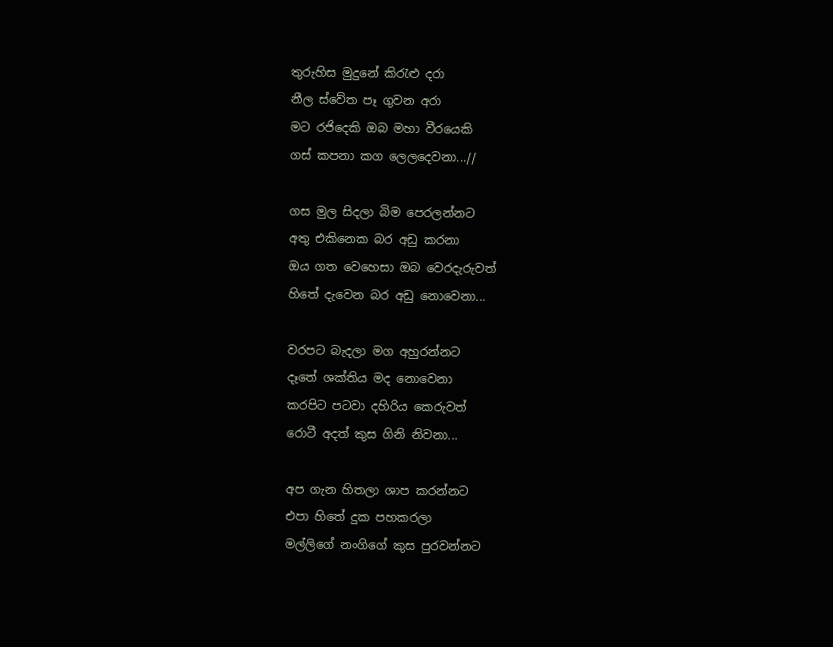තුරුහිස මුදුනේ කිරැළු දරා
නීල ස්වේත පෑ ගුවන අරා
මට රජිදෙකි ඔබ මහා වීරයෙකි
ගස් කපනා කග ලෙලදෙවනා...//

ගස මුල සිදලා බිම පෙරලන්නට
අතු එකිනෙක බර අඩු කරනා
ඔය ගත වෙහෙසා ඔබ වෙරදැරුවත්
හිතේ දැවෙන බර අඩු නොවෙනා...

වරපට බැදලා මග අහුරන්නට
දෑතේ ශක්තිය මද නොවෙනා
කරපිට පටවා දහිරිය කෙ‍රුවත්
රොටී අදත් කුස ගිනි නිවනා...

අප ගැන හිතලා ශාප කරන්නට
එපා හිතේ දුක පහකරලා
මල්ලිගේ නංගිගේ කුස පුරවන්නට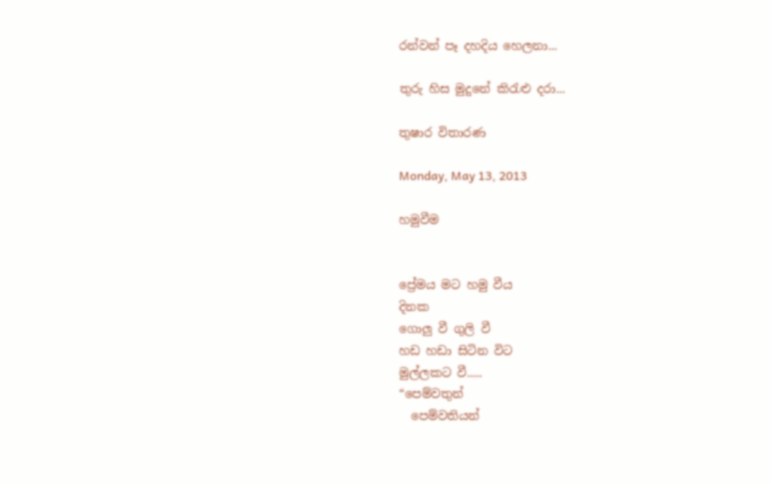රන්වන් පෑ දහදිය හෙලනා...

තුරු හිස මුදුනේ කිරැළු දරා...

තුෂාර විතාරණ

Monday, May 13, 2013

හමුවීම


ප්‍රේමය මට හමු වීය
දිනක
ගොලු වී ගුලි වී
හඩ හඩා සිටින විට
මුල්ලකට වී.....
“පෙම්වතුන්
  පෙම්වතියන්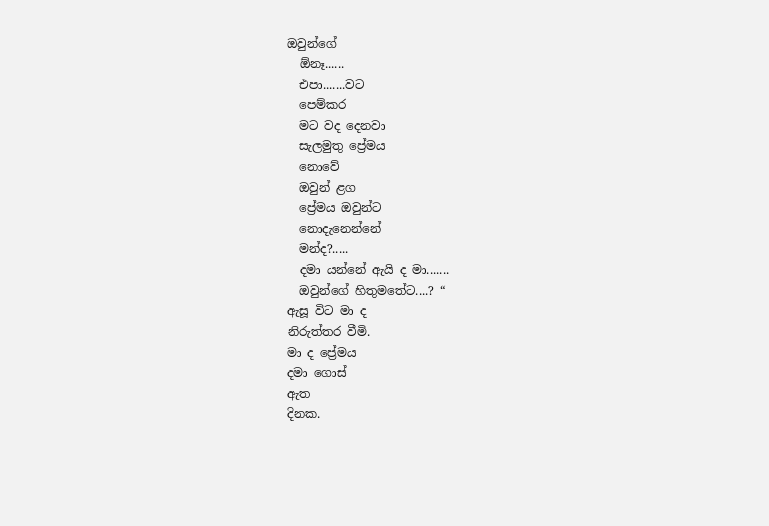ඔවුන්ගේ
  ඕනෑ......
  එපා.......වට
  පෙම්කර
  මට වද දෙනවා
  සැලමුතු ප්‍රේමය
  නොවේ
  ඔවුන් ළග
  ප්‍රේමය ඔවුන්ට
  නොදැනෙන්නේ
  මන්ද?.....
  දමා යන්නේ ඇයි ද මා.......
  ඔවුන්ගේ හිතුමතේට....? “
ඇසූ විට මා ද
නිරුත්තර වීමි.
මා ද ප්‍රේමය
දමා ගොස්
ඇත
දිනක.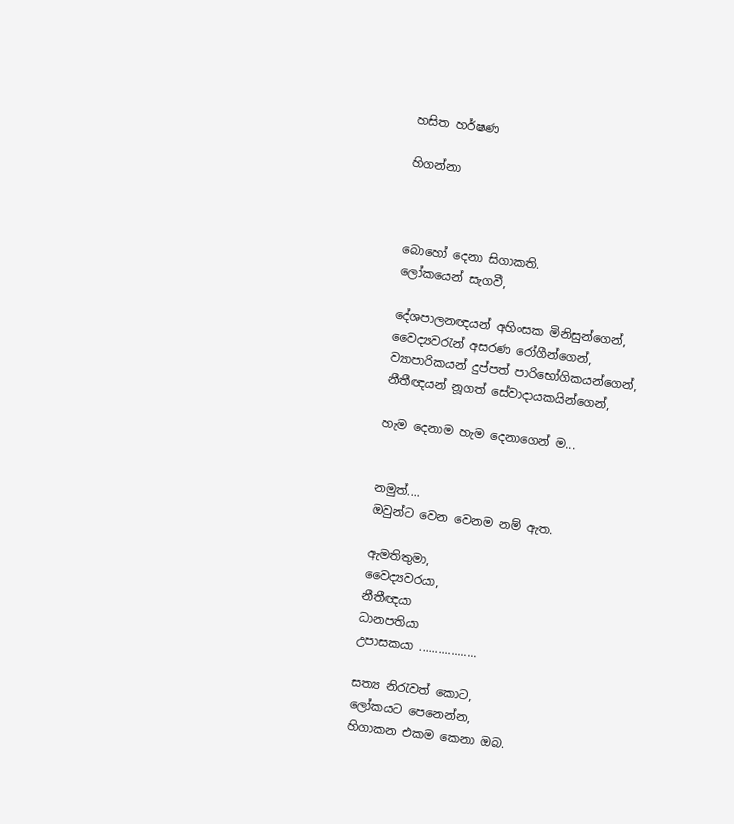හසිත හර්ෂණ

හිගන්නා



බොහෝ දෙනා සිගාකති.
ලෝකයෙන් සැගවී,

දේශපාලනඥයන් අහිංසක මිනිසුන්ගෙන්,
වෛද්‍යවරැන් අසරණ රෝගීන්ගෙන්,
ව්‍යාපාරිකයන් දුප්පත් පාරිභෝගිකයන්ගෙන්,
නීතීඥයන් නූගත් සේවාදායකයින්ගෙන්,

හැම දෙනාම හැම දෙනාගෙන් ම...


නමුත්....
ඔවුන්ට වෙන වෙනම නම් ඇත.

ඇමතිතුමා,
වෛද්‍යවරයා,
නීතීඥයා
ධානපතියා
උපාසකයා ..................

සත්‍ය නිරැවත් කොට,
ලෝකයට පෙනෙන්න,
හිගාකන එකම කෙනා ඔබ.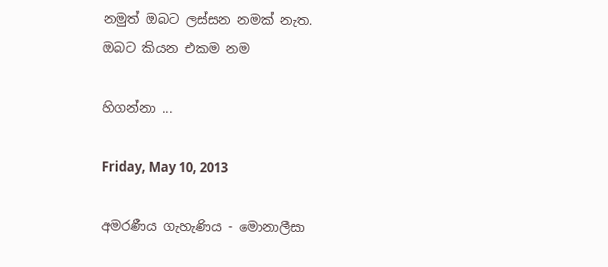නමුත් ඔබට ලස්සන නමක් නැත.
ඔබට කියන එකම නම

හිගන්නා ...

Friday, May 10, 2013

අමරණීය ගැහැණිය - මොනාලීසා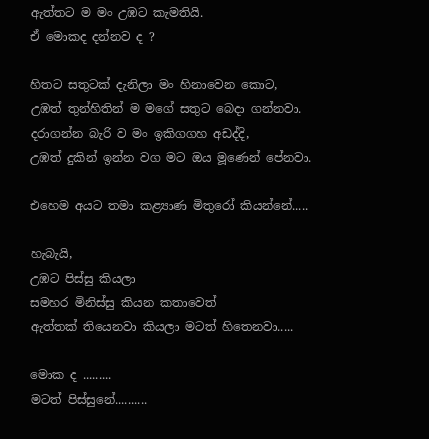ඇත්තට ම මං උඹට කැමතියි.
ඒ මොකද දන්නව ද ?

හිතට සතුට‍ක් දැනිලා මං හිනාවෙන කොට,
උඹත් තුන්හිතින් ම මගේ සතුට බෙදා ගන්නවා.
දරාගන්න බැරි ව මං ඉකිගගහ අඩද්දි,
උඹත් දුකින් ඉන්න වග මට ඔය මූණෙන් පේනවා.

එහෙම අයට තමා කළ්‍යාණ මිතුරෝ කියන්නේ.....

හැබැයි,
උඹට පිස්සු කියලා
සමහර මිනිස්සු කියන කතාවෙත්
ඇත්තක් තියෙනවා කියලා මටත් හිතෙනවා.....

මොක ද .........
මටත් පිස්සුනේ..........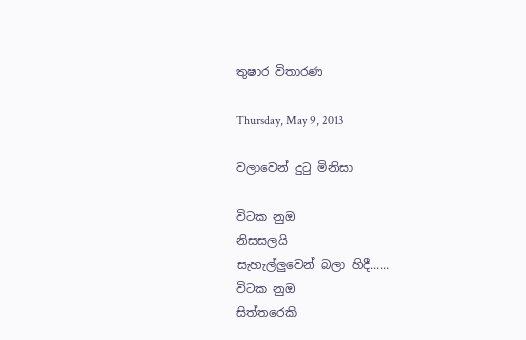තුෂාර විතාරණ

Thursday, May 9, 2013

වලාවෙන් දුටු මිනිසා

විටක නුඔ
නිසසලයි
සැහැල්ලුවෙන් බලා හිදී......
විටක නුඔ
සිත්තරෙකි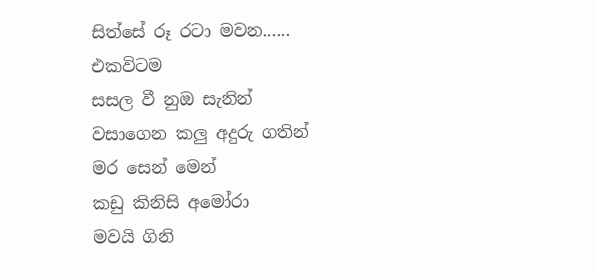සිත්සේ රූ රටා මවන......
එකවිටම
සසල වී නුඔ සැනින්
වසාගෙන කලු අදුරු ගතින්
මර සෙන් මෙන්
කඩු කිනිසි අමෝරා
මවයි ගිනි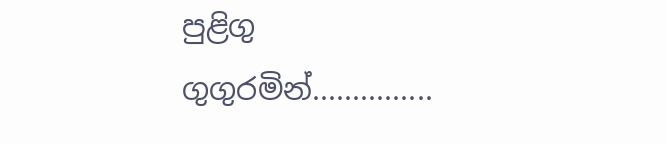පුළිගු
ගුගුරමින්...............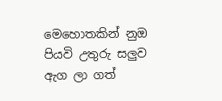මෙහොතකින් නුඔ
පියවි උතුරු සලුව
ඇග ලා ගත්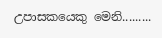උපාසකයෙකු මෙනි.........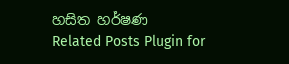හසිත හර්ෂණ
Related Posts Plugin for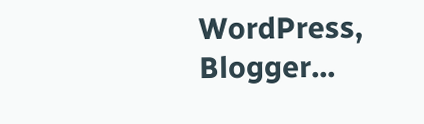WordPress, Blogger...